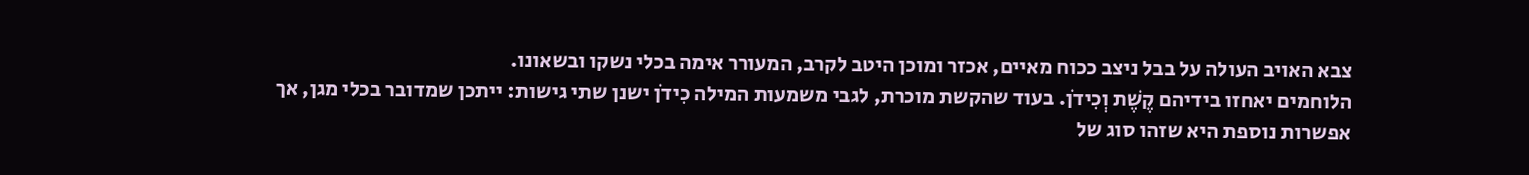צבא האויב העולה על בבל ניצב ככוח מאיים, אכזר ומוכן היטב לקרב, המעורר אימה בכלי נשקו ובשאונו.
הלוחמים יאחזו בידיהם קֶשֶׁת וְכִידֹן. בעוד שהקשת מוכרת, לגבי משמעות המילה כִידֹן ישנן שתי גישות: ייתכן שמדובר בכלי מגן, אך אפשרות נוספת היא שזהו סוג של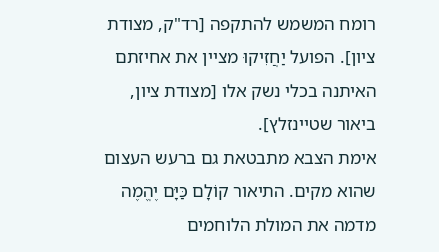רומח המשמש להתקפה [רד"ק, מצודת ציון]. הפועל יַחֲזִיקוּ מציין את אחיזתם האיתנה בכלי נשק אלו [מצודת ציון, ביאור שטיינזלץ].
אימת הצבא מתבטאת גם ברעש העצום שהוא מקים. התיאור קוֹלָם כַּיָּם יֶהֱמֶה מדמה את המולת הלוחמים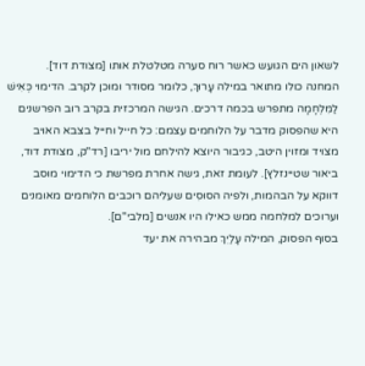לשאון הים הגועש כאשר רוח סערה מטלטלת אותו [מצודת דוד].
המחנה כולו מתואר במילה עָרוּךְ, כלומר מסודר ומוכן לקרב. הדימוי כְּאִישׁ לַמִּלְחָמָה מתפרש בכמה דרכים. הגישה המרכזית בקרב רוב הפרשנים היא שהפסוק מדבר על הלוחמים עצמם: כל חייל וחייל בצבא האויב מצויד ומזוין היטב, כגיבור היוצא להילחם מול יריבו [רד"ק, מצודת דוד, ביאור שטיינזלץ]. לעומת זאת, גישה אחרת מפרשת כי הדימוי מוסב דווקא על הבהמות, ולפיה הסוּסִים שעליהם רוכבים הלוחמים מאומנים וערוכים למלחמה ממש כאילו היו אנשים [מלבי"ם].
בסוף הפסוק, המילה עָלַיִךְ מבהירה את יעד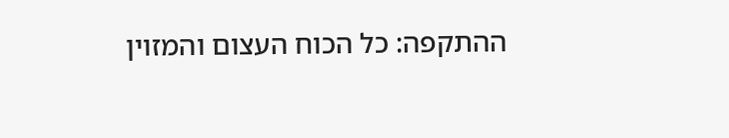ההתקפה: כל הכוח העצום והמזוין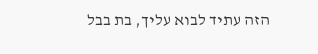הזה עתיד לבוא עליך, בת בבל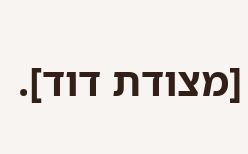[מצודת דוד].